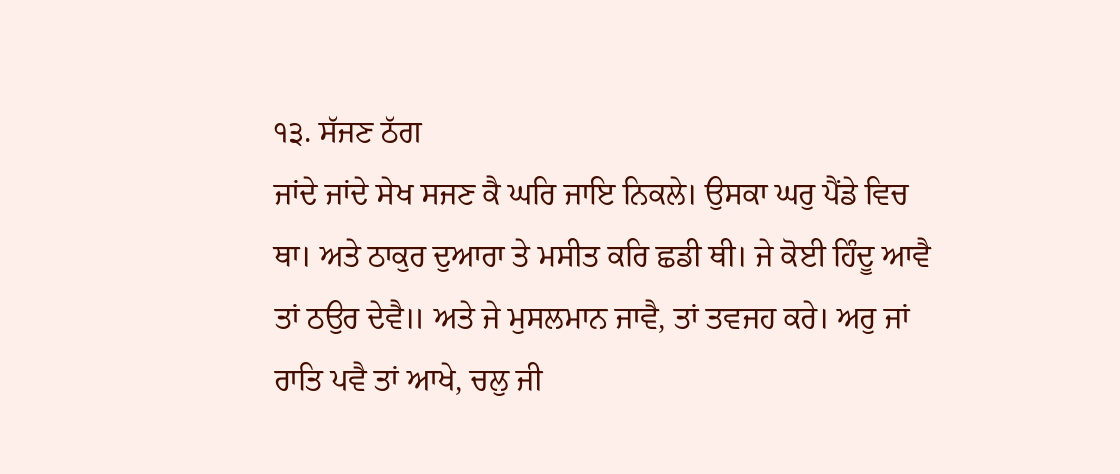੧੩. ਸੱਜਣ ਠੱਗ
ਜਾਂਦੇ ਜਾਂਦੇ ਸੇਖ ਸਜਣ ਕੈ ਘਰਿ ਜਾਇ ਨਿਕਲੇ। ਉਸਕਾ ਘਰੁ ਪੈਂਡੇ ਵਿਚ ਥਾ। ਅਤੇ ਠਾਕੁਰ ਦੁਆਰਾ ਤੇ ਮਸੀਤ ਕਰਿ ਛਡੀ ਥੀ। ਜੇ ਕੋਈ ਹਿੰਦੂ ਆਵੈ ਤਾਂ ਠਉਰ ਦੇਵੈ॥ ਅਤੇ ਜੇ ਮੁਸਲਮਾਨ ਜਾਵੈ, ਤਾਂ ਤਵਜਹ ਕਰੇ। ਅਰੁ ਜਾਂ ਰਾਤਿ ਪਵੈ ਤਾਂ ਆਖੇ, ਚਲੁ ਜੀ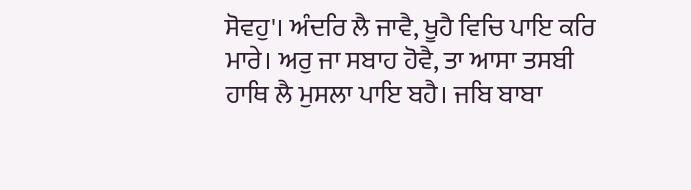ਸੋਵਹੁ'। ਅੰਦਰਿ ਲੈ ਜਾਵੈ, ਖੂਹੈ ਵਿਚਿ ਪਾਇ ਕਰਿ ਮਾਰੇ। ਅਰੁ ਜਾ ਸਬਾਹ ਹੋਵੈ, ਤਾ ਆਸਾ ਤਸਬੀ ਹਾਥਿ ਲੈ ਮੁਸਲਾ ਪਾਇ ਬਹੈ। ਜਬਿ ਬਾਬਾ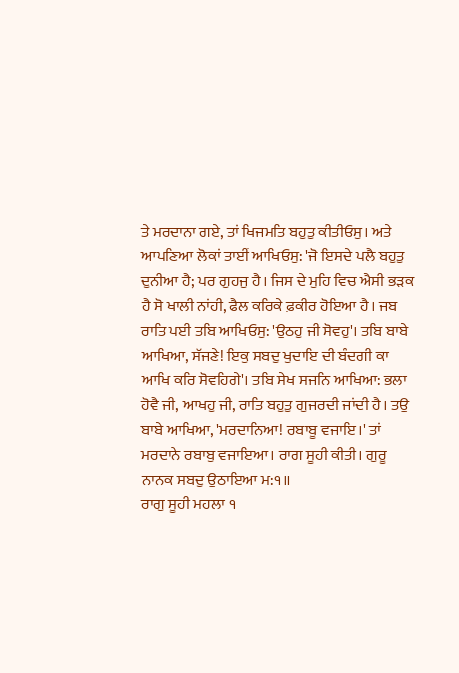ਤੇ ਮਰਦਾਨਾ ਗਏ, ਤਾਂ ਖਿਜਮਤਿ ਬਹੁਤੁ ਕੀਤੀਓਸੁ। ਅਤੇ ਆਪਣਿਆ ਲੋਕਾਂ ਤਾਈਂ ਆਖਿਓਸੁ: 'ਜੋ ਇਸਦੇ ਪਲੈ ਬਹੁਤੁ ਦੁਨੀਆ ਹੈ; ਪਰ ਗੁਹਜੁ ਹੈ। ਜਿਸ ਦੇ ਮੁਹਿ ਵਿਚ ਐਸੀ ਭੜਕ ਹੈ ਸੋ ਖਾਲੀ ਨਾਂਹੀ, ਫੈਲ ਕਰਿਕੇ ਫ਼ਕੀਰ ਹੋਇਆ ਹੈ। ਜਬ ਰਾਤਿ ਪਈ ਤਬਿ ਆਖਿਓਸੁ: 'ਉਠਹੁ ਜੀ ਸੋਵਹੁ'। ਤਬਿ ਬਾਬੇ ਆਖਿਆ, ਸੱਜਣੇ! ਇਕੁ ਸਬਦੁ ਖੁਦਾਇ ਦੀ ਬੰਦਗੀ ਕਾ ਆਖਿ ਕਰਿ ਸੋਵਹਿਗੇ'। ਤਬਿ ਸੇਖ ਸਜਨਿ ਆਖਿਆ: ਭਲਾ ਹੋਵੈ ਜੀ, ਆਖਹੁ ਜੀ, ਰਾਤਿ ਬਹੁਤੁ ਗੁਜਰਦੀ ਜਾਂਦੀ ਹੈ। ਤਉ ਬਾਬੇ ਆਖਿਆ, 'ਮਰਦਾਨਿਆ! ਰਬਾਬੂ ਵਜਾਇ।' ਤਾਂ ਮਰਦਾਨੇ ਰਬਾਬੁ ਵਜਾਇਆ। ਰਾਗ ਸੂਹੀ ਕੀਤੀ। ਗੁਰੂ ਨਾਨਕ ਸਬਦੁ ਉਠਾਇਆ ਮ:੧॥
ਰਾਗੁ ਸੂਹੀ ਮਹਲਾ ੧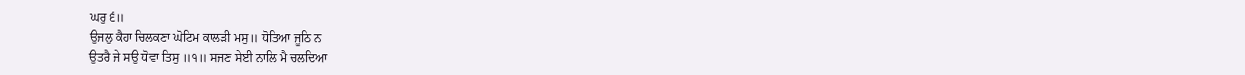ਘਰੁ ੬॥
ਉਜਲੁ ਕੈਹਾ ਚਿਲਕਣਾ ਘੋਟਿਮ ਕਾਲੜੀ ਮਸੁ॥ ਧੋਤਿਆ ਜੂਠਿ ਨ
ਉਤਰੈ ਜੇ ਸਉ ਧੋਵਾ ਤਿਸੁ ॥੧॥ ਸਜਣ ਸੇਈ ਨਾਲਿ ਮੈ ਚਲਦਿਆ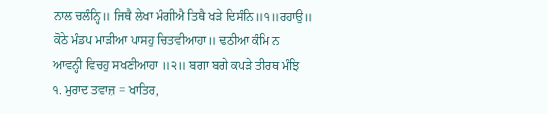ਨਾਲ ਚਲੰਨ੍ਹਿ॥ ਜਿਥੈ ਲੇਖਾ ਮੰਗੀਐ ਤਿਥੈ ਖੜੇ ਦਿਸੰਨਿ॥੧॥ਰਹਾਉ॥
ਕੋਠੇ ਮੰਡਪ ਮਾੜੀਆ ਪਾਸਹੁ ਚਿਤਵੀਆਹਾ॥ ਢਠੀਆ ਕੰਮਿ ਨ
ਆਵਨ੍ਹੀ ਵਿਚਹੁ ਸਖਣੀਆਹਾ ॥੨॥ ਬਗਾ ਬਗੇ ਕਪੜੇ ਤੀਰਥ ਮੰਝਿ
੧. ਮੁਰਾਦ ਤਵਾਜ਼ = ਖਾਤਿਰ,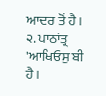ਆਦਰ ਤੋਂ ਹੈ।
੨. ਪਾਠਾਂਤ੍ਰ 'ਆਖਿਓਸੁ ਬੀ ਹੈ।